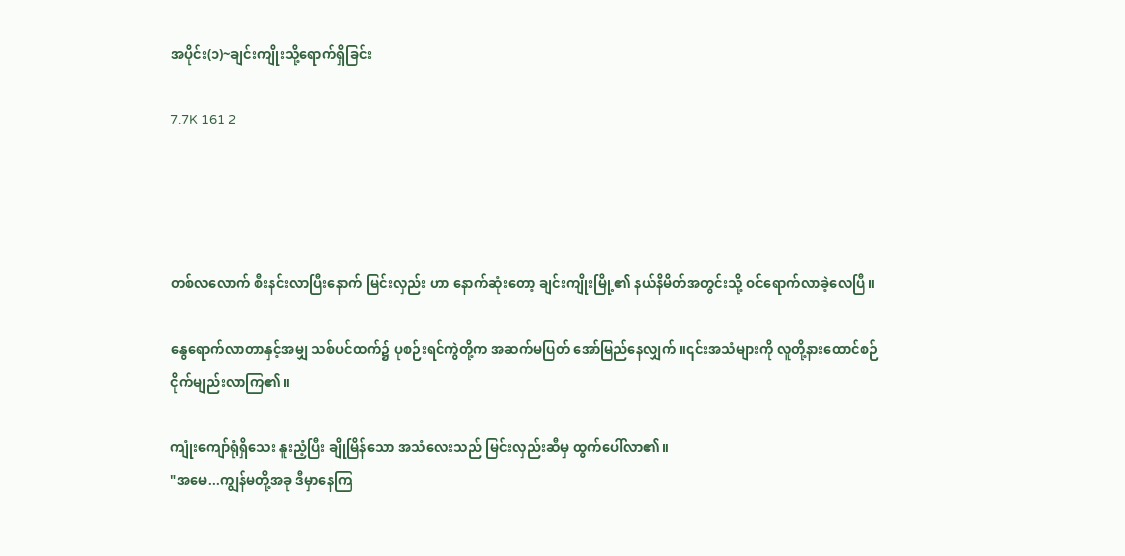အပိုင်း(၁)~ချင်းကျိုးသို့ရောက်ရှိခြင်း

7.7K 161 2




တစ်လလောက် စီးနင်းလာပြီးနောက် မြင်းလှည်း ဟာ နောက်ဆုံးတော့ ချင်းကျိုးမြို့၏ နယ်နိမိတ်အတွင်းသို့ ဝင်ရောက်လာခဲ့လေပြီ။

နွေရောက်လာတာနှင့်အမျှ သစ်ပင်ထက်၌ ပုစဉ်းရင်ကွဲတို့က အဆက်မပြတ် အော်မြည်နေလျှက်။၎င်းအသံများကို လူတို့နားထောင်စဉ် ငိုက်မျည်းလာကြ၏။

ကျုံးကျော်ရုံရှိသေး နူးညံ့ပြီး ချိုမြိန်သော အသံလေးသည် မြင်းလှည်းဆီမှ ထွက်ပေါ်လာ၏။
"အမေ...ကျွန်မတို့အခု ဒီမှာနေကြ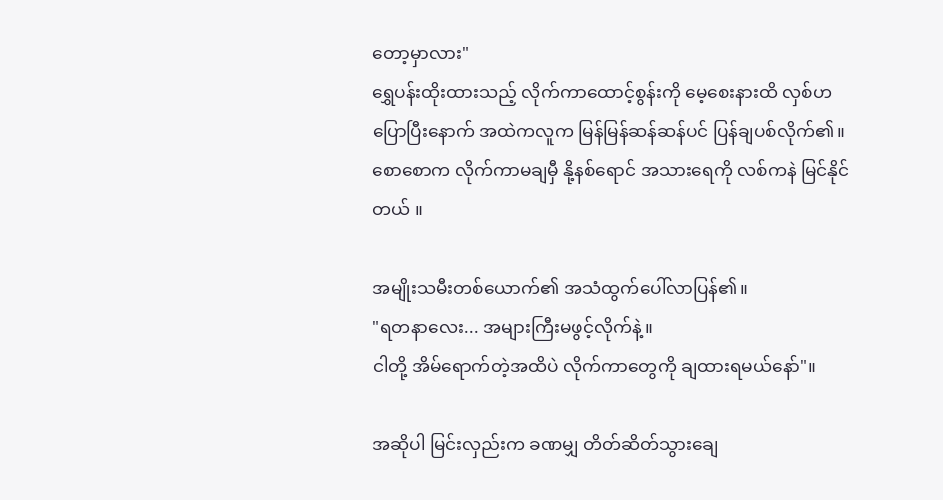တော့မှာလား"
ရွှေပန်းထိုးထားသည့် လိုက်ကာထောင့်စွန်းကို မေ့စေးနားထိ လှစ်ဟပြောပြီးနောက် အထဲကလူက မြန်မြန်ဆန်ဆန်ပင် ပြန်ချပစ်လိုက်၏။စောစောက လိုက်ကာမချမှီ နို့နစ်ရောင် အသားရေကို လစ်ကနဲ မြင်နိုင်တယ် ။

အမျိုးသမီးတစ်ယောက်၏ အသံထွက်ပေါ်လာပြန်၏။
"ရတနာလေး... အများကြီးမဖွင့်လိုက်နဲ့။
ငါတို့ အိမ်ရောက်တဲ့အထိပဲ လိုက်ကာတွေကို ချထားရမယ်နော်"။

အဆိုပါ မြင်းလှည်းက ခဏမျှ တိတ်ဆိတ်သွားချေ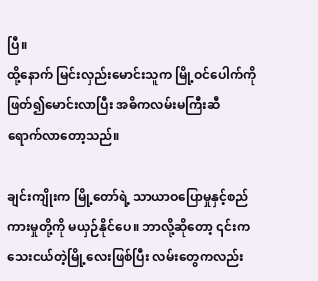ပြီ။
ထို့နောက် မြင်းလှည်းမောင်းသူက မြို့ဝင်ပေါက်ကို ဖြတ်၍မောင်းလာပြီး အဓိကလမ်းမကြီးဆီ ရောက်‌လာတော့သည်။

ချင်းကျိုးက မြို့တော်ရဲ့ သာယာဝပြောမှုနှင့်စည်ကားမှုတို့ကို မယှဉ်နိုင်ပေ။ ဘာလို့ဆိုတော့ ၎င်းက သေးငယ်တဲ့မြို့လေးဖြစ်ပြီး လမ်းတွေကလည်း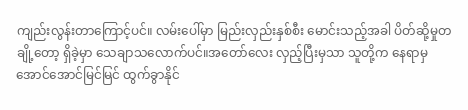ကျည်းလွန်းတာကြောင့်ပင်။ လမ်းပေါ်မှာ မြည်းလှည်းနှစ်စီး မောင်းသည့်အခါ ပိတ်ဆို့မှုတချို့တော့ ရှိခဲ့မှာ သေချာသလောက်ပင်။အတော်လေး လှည့်ပြီး‌မှသာ သူတို့က နေရာမှ အောင်အောင်မြင်မြင် ထွက်ခွာနိုင်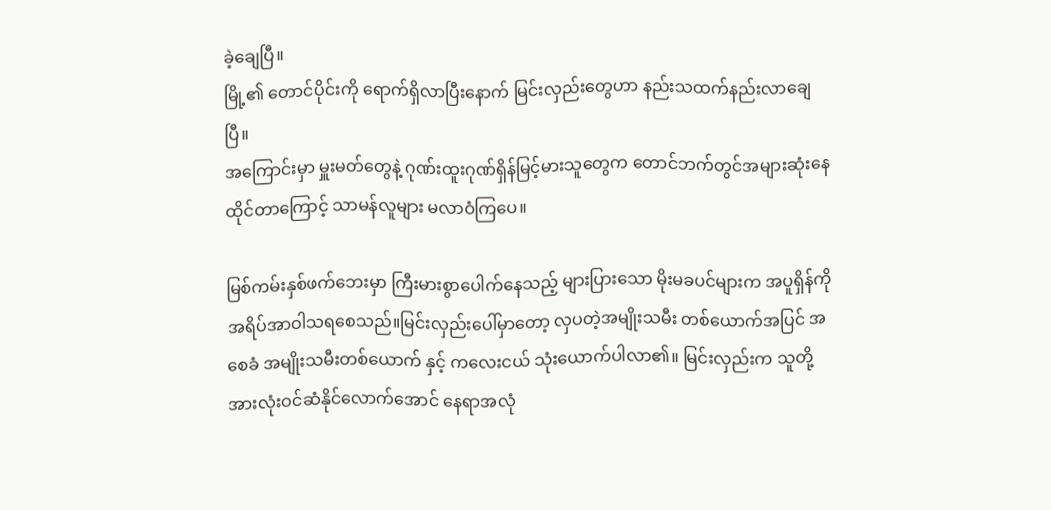ခဲ့ချေပြီ။
မြို့၏ တောင်ပိုင်းကို ရောက်ရှိလာပြီးနောက် မြင်းလှည်းတွေဟာ နည်းသထက်နည်းလာချေပြီ။
အကြောင်းမှာ မှူးမတ်တွေနဲ့ ဂုဏ်းထူးဂုဏ်ရှိန်မြင့်မားသူတွေက တောင်ဘက်တွင်အများဆုံးနေထိုင်တာကြောင့် သာမန်လူများ မလာဝံကြပေ။

မြစ်ကမ်းနှစ်ဖက်ဘေးမှာ ကြီးမားစွာပေါက်နေသည့် များပြားသော မိုးမခပင်များက အပူရှိန်ကို အရိပ်အာဝါသရစေသည်။မြင်းလှည်းပေါ်မှာတော့ လှပတဲ့အမျိုးသမီး တစ်ယောက်အပြင် အစေခံ အမျိုးသမီးတစ်ယောက် နှင့် ကလေးငယ် သုံးယောက်ပါလာ၏။ မြင်းလှည်းက သူတို့အားလုံးဝင်ဆံနိုင်လောက်အောင် နေရာအလုံ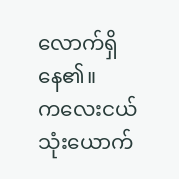လောက်ရှိနေ၏။
ကလေးငယ်သုံးယောက်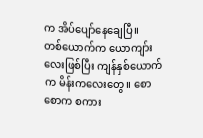က အိပ်ပျော်နေချေပြီ။
တစ်ယောက်က ယောကျာ်းလေးဖြစ်ပြီး ကျန်နှစ်ယောက်က မိန်းကလေးတွေ။ စောစောက စကား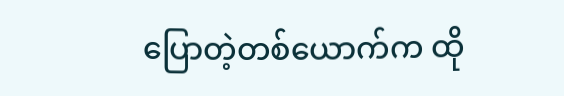ပြောတဲ့တစ်ယောက်က ထို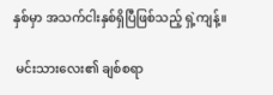နှစ်မှာ အသက်ငါးနှစ်ရှိပြီဖြစ်သည့် ရှဲ့ကျန့်။

 မင်းသားလေး၏ ချစ်စရာ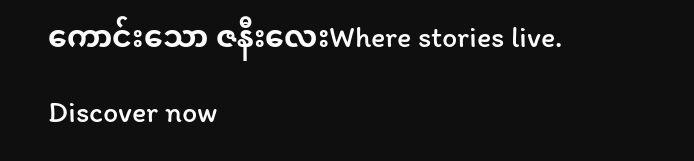ကောင်းသော ဇနီးလေးWhere stories live. Discover now